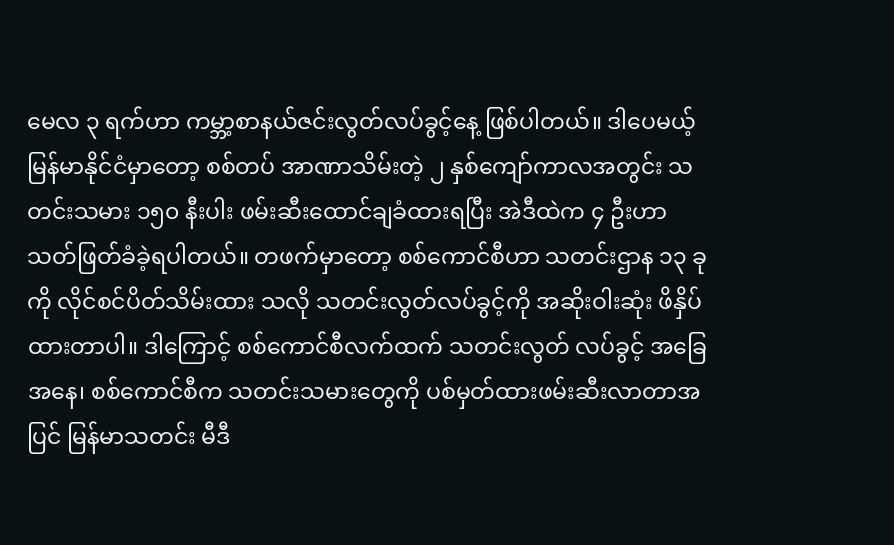မေလ ၃ ရက်ဟာ ကမ္ဘာ့စာနယ်ဇင်းလွတ်လပ်ခွင့်နေ့ ဖြစ်ပါတယ်။ ဒါပေမယ့် မြန်မာနိုင်ငံမှာတော့ စစ်တပ် အာဏာသိမ်းတဲ့ ၂ နှစ်ကျော်ကာလအတွင်း သတင်းသမား ၁၅၀ နီးပါး ဖမ်းဆီးထောင်ချခံထားရပြီး အဲဒီထဲက ၄ ဦးဟာ သတ်ဖြတ်ခံခဲ့ရပါတယ်။ တဖက်မှာတော့ စစ်ကောင်စီဟာ သတင်းဌာန ၁၃ ခုကို လိုင်စင်ပိတ်သိမ်းထား သလို သတင်းလွတ်လပ်ခွင့်ကို အဆိုးဝါးဆုံး ဖိနှိပ်ထားတာပါ။ ဒါကြောင့် စစ်ကောင်စီလက်ထက် သတင်းလွတ် လပ်ခွင့် အခြေအနေ၊ စစ်ကောင်စီက သတင်းသမားတွေကို ပစ်မှတ်ထားဖမ်းဆီးလာတာအပြင် မြန်မာသတင်း မီဒီ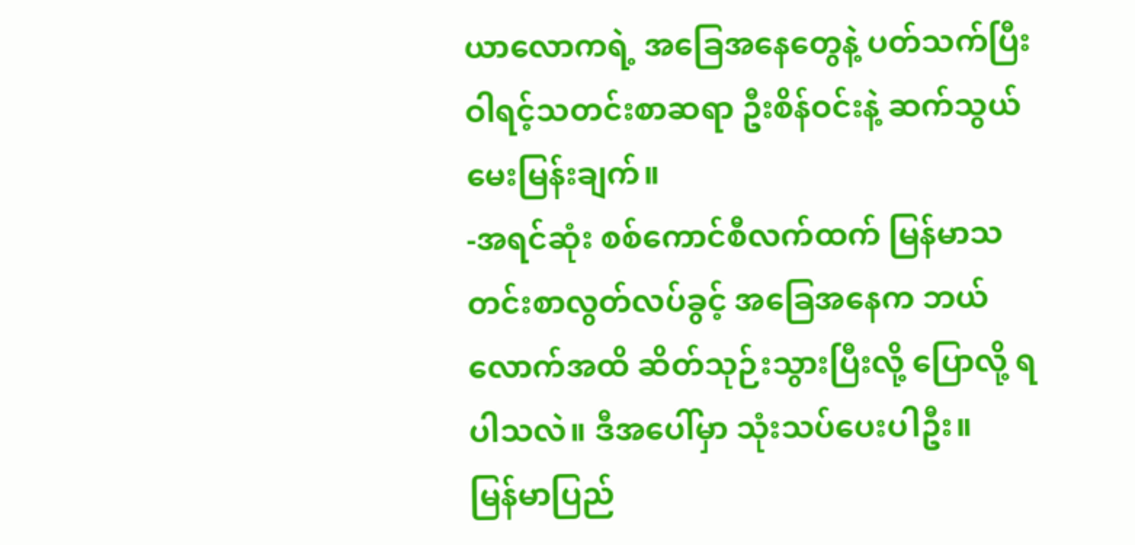ယာလောကရဲ့ အခြေအနေတွေနဲ့ ပတ်သက်ပြီး ဝါရင့်သတင်းစာဆရာ ဦးစိန်ဝင်းနဲ့ ဆက်သွယ်မေးမြန်းချက်။
-အရင်ဆုံး စစ်ကောင်စီလက်ထက် မြန်မာသတင်းစာလွတ်လပ်ခွင့် အခြေအနေက ဘယ်လောက်အထိ ဆိတ်သုဉ်းသွားပြီးလို့ ပြောလို့ ရပါသလဲ။ ဒီအပေါ်မှာ သုံးသပ်ပေးပါဦး။
မြန်မာပြည်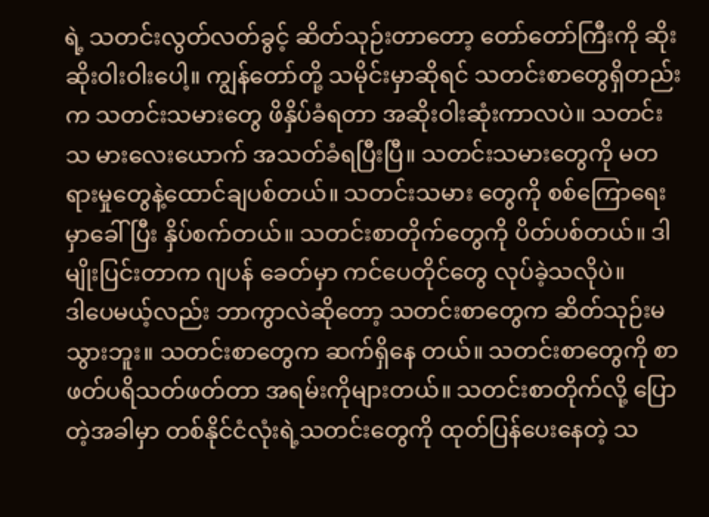ရဲ့ သတင်းလွတ်လတ်ခွင့် ဆိတ်သုဉ်းတာတော့ တော်တော်ကြီးကို ဆိုးဆိုးဝါးဝါးပေါ့။ ကျွန်တော်တို့ သမိုင်းမှာဆိုရင် သတင်းစာတွေရှိတည်းက သတင်းသမားတွေ ဖိနှိပ်ခံရတာ အဆိုးဝါးဆုံးကာလပဲ။ သတင်းသ မားလေးယောက် အသတ်ခံရပြီးပြီ။ သတင်းသမားတွေကို မတရားမှုတွေနဲ့ထောင်ချပစ်တယ်။ သတင်းသမား တွေကို စစ်ကြောရေးမှာခေါ်ပြီး နှိပ်စက်တယ်။ သတင်းစာတိုက်တွေကို ပိတ်ပစ်တယ်။ ဒါမျိုးပြင်းတာက ဂျပန် ခေတ်မှာ ကင်ပေတိုင်တွေ လုပ်ခဲ့သလိုပဲ။
ဒါပေမယ့်လည်း ဘာကွာလဲဆိုတော့ သတင်းစာတွေက ဆိတ်သုဉ်းမသွားဘူး။ သတင်းစာတွေက ဆက်ရှိနေ တယ်။ သတင်းစာတွေကို စာဖတ်ပရိသတ်ဖတ်တာ အရမ်းကိုများတယ်။ သတင်းစာတိုက်လို့ ပြောတဲ့အခါမှာ တစ်နိုင်ငံလုံးရဲ့သတင်းတွေကို ထုတ်ပြန်ပေးနေတဲ့ သ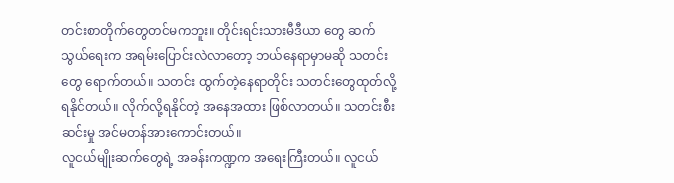တင်းစာတိုက်တွေတင်မကဘူး။ တိုင်းရင်းသားမီဒီယာ တွေ ဆက်သွယ်ရေးက အရမ်းပြောင်းလဲလာတော့ ဘယ်နေရာမှာမဆို သတင်းတွေ ရောက်တယ်။ သတင်း ထွက်တဲ့နေရာတိုင်း သတင်းတွေထုတ်လို့ရနိုင်တယ်။ လိုက်လို့ရနိုင်တဲ့ အနေအထား ဖြစ်လာတယ်။ သတင်းစီး ဆင်းမှု အင်မတန်အားကောင်းတယ်။
လူငယ်မျိုးဆက်တွေရဲ့ အခန်းကဏ္ဍက အရေးကြီးတယ်။ လူငယ်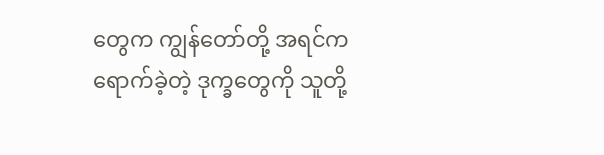တွေက ကျွန်တော်တို့ အရင်က ရောက်ခဲ့တဲ့ ဒုက္ခတွေကို သူတို့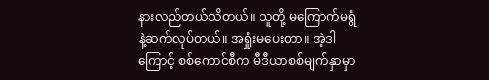နားလည်တယ်သိတယ်။ သူတို့ မကြောက်မရွံနဲ့ဆက်လုပ်တယ်။ အရှုံးမပေးတာ။ အဲ့ဒါ ကြောင့် စစ်ကောင်စီက မီဒီယာစစ်မျက်နှာမှာ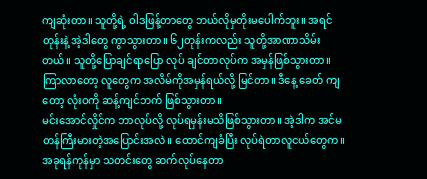ကျဆုံးတာ။ သူတို့ရဲ့ ဝါဒဖြန့်တာတွေ ဘယ်လိုမှတိုးမပေါက်ဘူး။ အရင်တုန်းနဲ့ အဲ့ဒါတွေ ကွာသွားတာ။ ၆၂တုန်းကလည်း သူတို့အာဏာသိမ်းတယ်။ သူတို့ပြောချင်ရာပြော လုပ် ချင်တာလုပ်က အမှန်ဖြစ်သွားတာ။ ကြာလာတော့ လူတွေက အလိမ်ကိုအမှန်ရယ်လို့ မြင်တာ။ ဒီနေ့ ခေတ် ကျတော့ လုံးဝကို ဆန့်ကျင်ဘက် ဖြစ်သွားတာ။
မင်းအောင်လှိုင်က ဘာလုပ်လို့ လုပ်ရမှန်းမသိဖြစ်သွားတာ။ အဲ့ဒါက အင်မတန်ကြီးမားတဲ့အပြောင်းအလဲ။ ထောင်ကျခံပြီး လုပ်ရဲတာလူငယ်တွေက။ အခုရန်ကုန်မှာ သတင်းတွေ ဆက်လုပ်နေတာ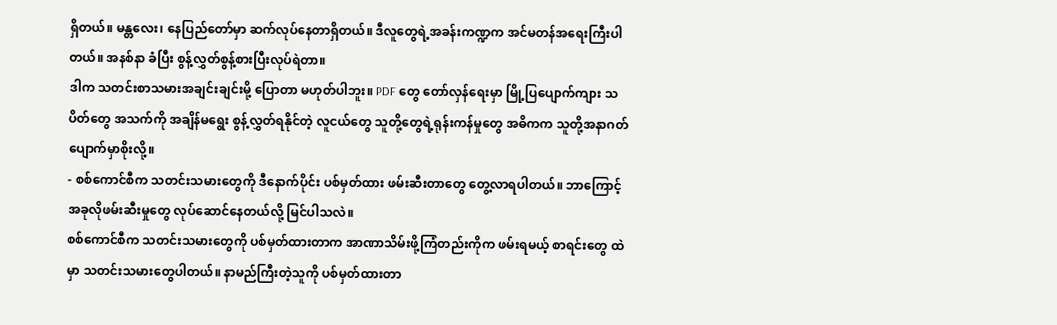ရှိတယ်။ မန္တလေး၊ နေပြည်တော်မှာ ဆက်လုပ်နေတာရှိတယ်။ ဒီလူတွေရဲ့အခန်းကဏ္ဍက အင်မတန်အရေးကြီးပါတယ်။ အနစ်နာ ခံပြီး စွန့်လွှတ်စွန့်စားပြီးလုပ်ရဲတာ။
ဒါက သတင်းစာသမားအချင်းချင်းမို့ ပြောတာ မဟုတ်ပါဘူး။ PDF တွေ တော်လှန်ရေးမှာ မြို့ပြပျောက်ကျား သပိတ်တွေ အသက်ကို အချိန်မရွေး စွန့်လွှတ်ရနိုင်တဲ့ လူငယ်တွေ သူတို့တွေရဲ့ရုန်းကန်မှုတွေ အဓိကက သူတို့အနာဂတ် ပျောက်မှာစိုးလို့။
- စစ်ကောင်စီက သတင်းသမားတွေကို ဒီနောက်ပိုင်း ပစ်မှတ်ထား ဖမ်းဆီးတာတွေ တွေ့လာရပါတယ်။ ဘာကြောင့် အခုလိုဖမ်းဆီးမှုတွေ လုပ်ဆောင်နေတယ်လို့ မြင်ပါသလဲ။
စစ်ကောင်စီက သတင်းသမားတွေကို ပစ်မှတ်ထားတာက အာဏာသိမ်းဖို့ကြံတည်းကိုက ဖမ်းရမယ့် စာရင်းတွေ ထဲမှာ သတင်းသမားတွေပါတယ်။ နာမည်ကြီးတဲ့သူကို ပစ်မှတ်ထားတာ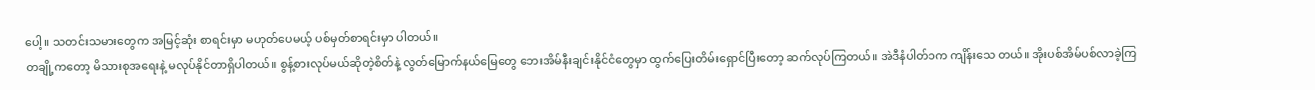ပေါ့။ သတင်းသမားတွေက အမြင့်ဆုံး စာရင်းမှာ မဟုတ်ပေမယ့် ပစ်မှတ်စာရင်းမှာ ပါတယ်။
တချို့ကတော့ မိသားစုအရေးနဲ့ မလုပ်နိုင်တာရှိပါတယ်။ စွန့်စားလုပ်မယ်ဆိုတဲ့စိတ်နဲ့ လွတ်မြောက်နယ်မြေတွေ ဘေးအိမ်နီးချင်းနိုင်ငံတွေမှာ ထွက်ပြေးတိမ်းရှောင်ပြီးတော့ ဆက်လုပ်ကြတယ်။ အဲဒီနံပါတ်၁က ကျိန်းသေ တယ်။ အိုးပစ်အိမ်ပစ်လာခဲ့ကြ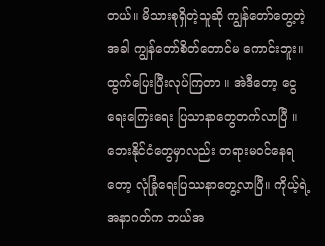တယ်။ မိသားစုရှိတဲ့သူဆို ကျွန်တော်တွေ့တဲ့အခါ ကျွန်တော်စိတ်တောင်မ ကောင်းဘူး။ ထွက်ပြေးပြီးလုပ်ကြတာ ။ အဲဒီတော့ ငွေရေးကြေးရေး ပြသာနာတွေတက်လာပြီ ။ ဘေးနိုင်ငံတွေမှာလည်း တရားမဝင်နေရတော့ လုံခြုံရေးပြဿနာတွေ့လာပြီ။ ကိုယ့်ရဲ့အနာဂတ်က ဘယ်အ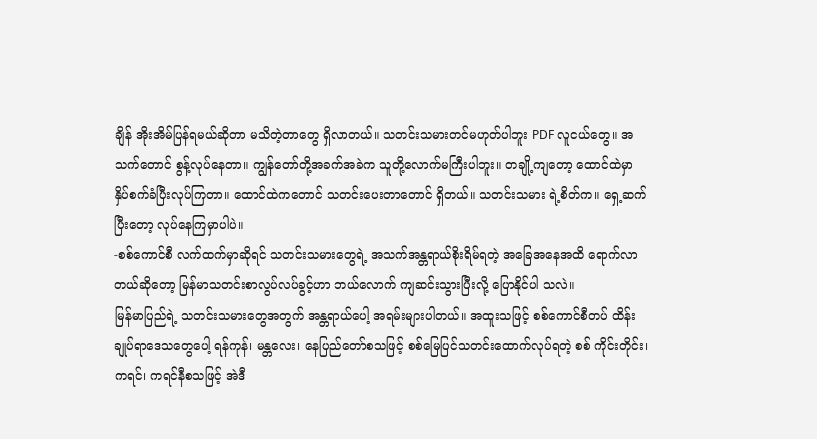ချိန် အိုးအိမ်ပြန်ရမယ်ဆိုတာ မသိတဲ့တာတွေ ရှိလာတယ်။ သတင်းသမားတင်မဟုတ်ပါဘူး PDF လူငယ်တွေ။ အသက်တောင် စွန့်လုပ်နေတာ။ ကျွန်တော်တို့အခက်အခဲက သူတို့လောက်မကြီးပါဘူး။ တချို့ကျတော့ ထောင်ထဲမှာ နှိပ်စက်ခံပြီးလုပ်ကြတာ။ ထောင်ထဲကတောင် သတင်းပေးတာတောင် ရှိတယ်။ သတင်းသမား ရဲ့စိတ်က။ ရှေ့ဆက်ပြီးတော့ လုပ်နေကြမှာပါပဲ။
-စစ်ကောင်စီ လက်ထက်မှာဆိုရင် သတင်းသမားတွေရဲ့ အသက်အန္တရာယ်စိုးရိမ်ရတဲ့ အခြေအနေအထိ ရောက်လာတယ်ဆိုတော့ မြန်မာသတင်းစာလွပ်လပ်ခွင့်ဟာ ဘယ်လောက် ကျဆင်းသွားပြီးလို့ ပြောနိုင်ပါ သလဲ။
မြန်မာပြည်ရဲ့ သတင်းသမားတွေအတွက် အန္တရာယ်ပေါ့ အရမ်းများပါတယ်။ အထူးသဖြင့် စစ်ကောင်စီတပ် ထိန်းချုပ်ရာဒေသတွေပေါ့ ရန်ကုန်၊ မန္တလေး၊ နေပြည်တော်စသဖြင့် စစ်မြေပြင်သတင်းထောက်လုပ်ရတဲ့ စစ် ကိုင်းတိုင်း၊ကရင်၊ ကရင်နီစသဖြင့် အဲဒီ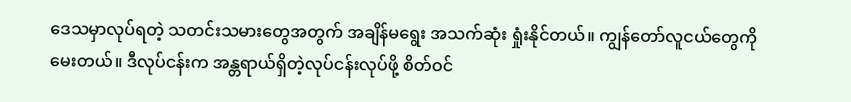ဒေသမှာလုပ်ရတဲ့ သတင်းသမားတွေအတွက် အချိန်မရွေး အသက်ဆုံး ရှုံးနိုင်တယ်။ ကျွန်တော်လူငယ်တွေကို မေးတယ်။ ဒီလုပ်ငန်းက အန္တရာယ်ရှိတဲ့လုပ်ငန်းလုပ်ဖို့ စိတ်ဝင်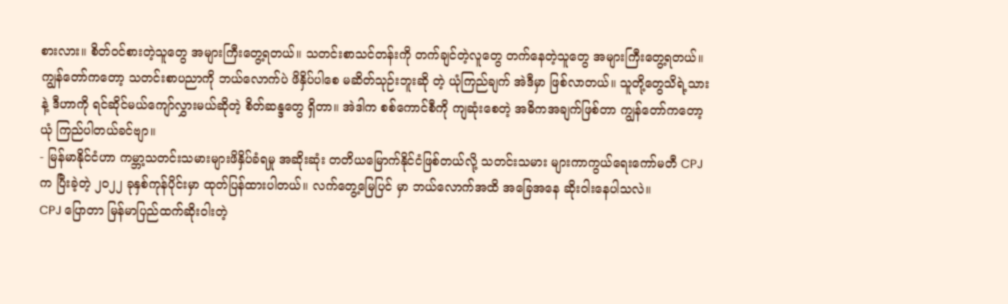စားလား။ စိတ်ဝင်စားတဲ့သူတွေ အများကြီးတွေ့ရတယ်။ သတင်းစာသင်တန်းကို တက်ချင်တဲ့လူတွေ တက်နေတဲ့သူတွေ အများကြီးတွေ့ရတယ်။ ကျွန်တော်ကတော့ သတင်းစာပညာကို ဘယ်လောက်ပဲ ဖိနှိပ်ပါစေ မဆိတ်သုဉ်းဘူးဆို တဲ့ ယုံကြည်ချက် အဲဒီမှာ ဖြစ်လာတယ်။ သူတို့တွေသိရဲ့သားနဲ့ ဒီဟာကို ရင်ဆိုင်မယ်ကျော်လွှားမယ်ဆိုတဲ့ စိတ်ဆန္ဒတွေ ရှိတာ။ အဲဒါက စစ်ကောင်စီကို ကျဆုံးစေတဲ့ အဓိကအချက်ဖြစ်တာ ကျွန်တော်ကတော့ ယုံ ကြည်ပါတယ်ခင်ဗျာ။
- မြန်မာနိုင်ငံဟာ ကမ္ဘာ့သတင်းသမားများဖိနှိပ်ခံရမှု အဆိုးဆုံး တတိယမြောက်နိုင်ငံဖြစ်တယ်လို့ သတင်းသမား များကာကွယ်ရေးကော်မတီ CPJ က ပြီးခဲ့တဲ့ ၂ဝ၂၂ ခုနှစ်ကုန်ပိုင်းမှာ ထုတ်ပြန်ထားပါတယ်။ လက်တွေ့မြေပြင် မှာ ဘယ်လောက်အထိ အခြေအနေ ဆိုးဝါးနေပါသလဲ။
CPJ ပြောတာ မြန်မာပြည်ထက်ဆိုးဝါးတဲ့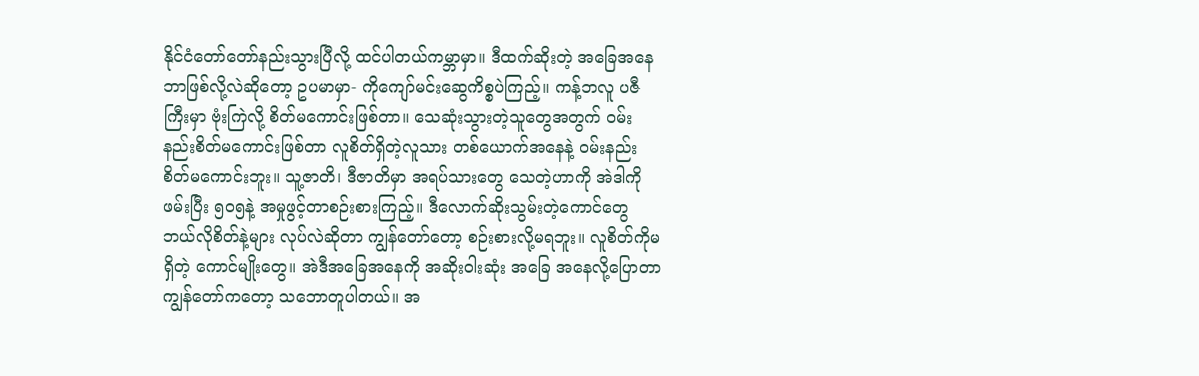နိုင်ငံတော်တော်နည်းသွားပြီလို့ ထင်ပါတယ်ကမ္ဘာမှာ။ ဒီထက်ဆိုးတဲ့ အခြေအနေဘာဖြစ်လို့လဲဆိုတော့ ဥပမာမှာ- ကိုကျော်မင်းဆွေကိစ္စပဲကြည့်။ ကန့်ဘလူ ပဇီကြီးမှာ ဗုံးကြဲလို့ စိတ်မကောင်းဖြစ်တာ။ သေဆုံးသွားတဲ့သူတွေအတွက် ဝမ်းနည်းစိတ်မကောင်းဖြစ်တာ လူစိတ်ရှိတဲ့လူသား တစ်ယောက်အနေနဲ့ ဝမ်းနည်းစိတ်မကောင်းဘူး။ သူ့ဇာတိ၊ ဒီဇာတိမှာ အရပ်သားတွေ သေတဲ့ဟာကို အဲဒါကို ဖမ်းပြီး ၅၀၅နဲ့ အမှုဖွင့်တာစဉ်းစားကြည့်။ ဒီလောက်ဆိုးသွမ်းတဲ့ကောင်တွေ ဘယ်လိုစိတ်နဲ့များ လုပ်လဲဆိုတာ ကျွန်တော်တော့ စဉ်းစားလို့မရဘူး။ လူစိတ်ကိုမရှိတဲ့ ကောင်မျိုးတွေ။ အဲဒီအခြေအနေကို အဆိုးဝါးဆုံး အခြေ အနေလို့ပြောတာ ကျွန်တော်ကတော့ သဘောတူပါတယ်။ အ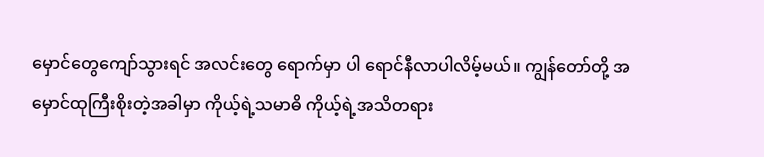မှောင်တွေကျော်သွားရင် အလင်းတွေ ရောက်မှာ ပါ ရောင်နီလာပါလိမ့်မယ်။ ကျွန်တော်တို့ အမှောင်ထုကြီးစိုးတဲ့အခါမှာ ကိုယ့်ရဲ့သမာဓိ ကိုယ့်ရဲ့အသိတရား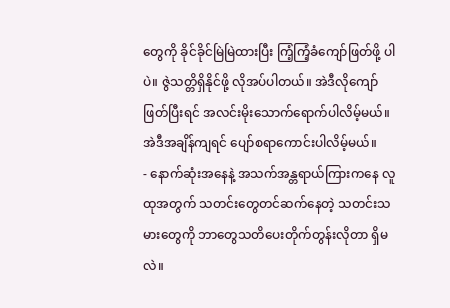တွေကို ခိုင်ခိုင်မြဲမြဲထားပြီး ကြံ့ကြံ့ခံကျော်ဖြတ်ဖို့ ပါပဲ။ ဇွဲသတ္တိရှိနိုင်ဖို့ လိုအပ်ပါတယ်။ အဲဒီလိုကျော်ဖြတ်ပြီးရင် အလင်းမိုးသောက်ရောက်ပါလိမ့်မယ်။ အဲဒီအချိန်ကျရင် ပျော်စရာကောင်းပါလိမ့်မယ်။
- နောက်ဆုံးအနေနဲ့ အသက်အန္တရာယ်ကြားကနေ လူထုအတွက် သတင်းတွေတင်ဆက်နေတဲ့ သတင်းသမားတွေကို ဘာတွေသတိပေးတိုက်တွန်းလိုတာ ရှိမလဲ။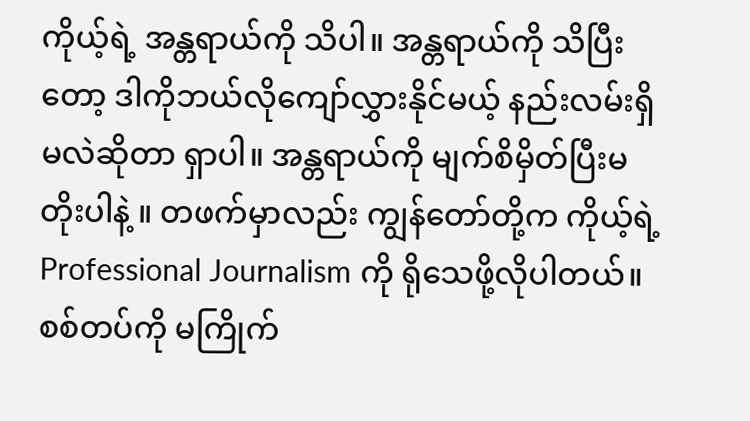ကိုယ့်ရဲ့ အန္တရာယ်ကို သိပါ။ အန္တရာယ်ကို သိပြီးတော့ ဒါကိုဘယ်လိုကျော်လွှားနိုင်မယ့် နည်းလမ်းရှိမလဲဆိုတာ ရှာပါ။ အန္တရာယ်ကို မျက်စိမှိတ်ပြီးမတိုးပါနဲ့ ။ တဖက်မှာလည်း ကျွန်တော်တို့က ကိုယ့်ရဲ့ Professional Journalism ကို ရိုသေဖို့လိုပါတယ်။ စစ်တပ်ကို မကြိုက်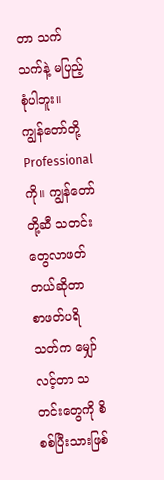တာ သက်သက်နဲ့ မပြည့်စုံပါဘူး။
ကျွန်တော်တို့ Professional ကို။ ကျွန်တော်တို့ဆီ သတင်းတွေလာဖတ်တယ်ဆိုတာ စာဖတ်ပရိသတ်က မျှော် လင့်တာ သတင်းတွေကို စိစစ်ပြီးသားဖြစ်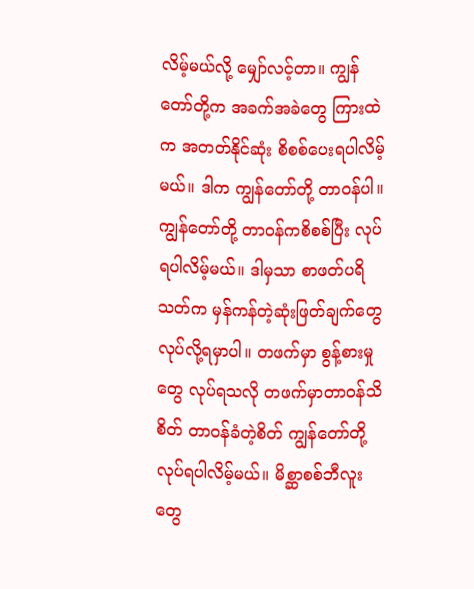လိမ့်မယ်လို့ မျှော်လင့်တာ။ ကျွန်တော်တို့က အခက်အခဲတွေ ကြားထဲ က အတတ်နိုင်ဆုံး စိစစ်ပေးရပါလိမ့်မယ်။ ဒါက ကျွန်တော်တို့ တာဝန်ပါ။ ကျွန်တော်တို့ တာဝန်ကစိစစ်ပြီး လုပ် ရပါလိမ့်မယ်။ ဒါမှသာ စာဖတ်ပရိသတ်က မှန်ကန်တဲ့ဆုံးဖြတ်ချက်တွေ လုပ်လို့ရမှာပါ။ တဖက်မှာ စွန့်စားမှုတွေ လုပ်ရသလို တဖက်မှာတာဝန်သိစိတ် တာဝန်ခံတဲ့စိတ် ကျွန်တော်တို့ လုပ်ရပါလိမ့်မယ်။ မိစ္ဆာစစ်ဘီလူးတွေ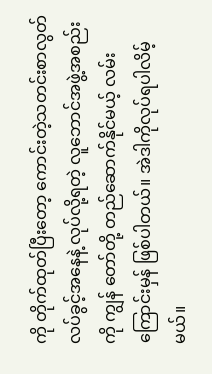ကို တိုက်ထုတ်ပြီးတော့ ကောင်းတဲ့သတင်းစာလွတ်လပ်ခွင့်အနေနဲ့ လုပ်လို့ရတဲ့ လူဘောင်အဖွဲ့အစည်းကို ကျွန် တော်တို့ တည်ဆောက်နိုင်မယ့် လမ်းကြောင်းမှန် ဖြစ်ပါတယ်။ အဲဒါကိုလုပ်ရပါလိမ့်မယ်။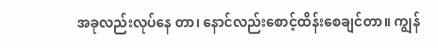အခုလည်းလုပ်နေ တာ၊ နောင်လည်းစောင့်ထိန်းစေချင်တာ။ ကျွန်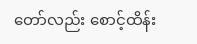တော်လည်း စောင့်ထိန်း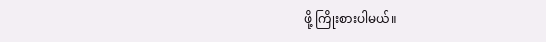ဖို့ ကြိုးစားပါမယ်။